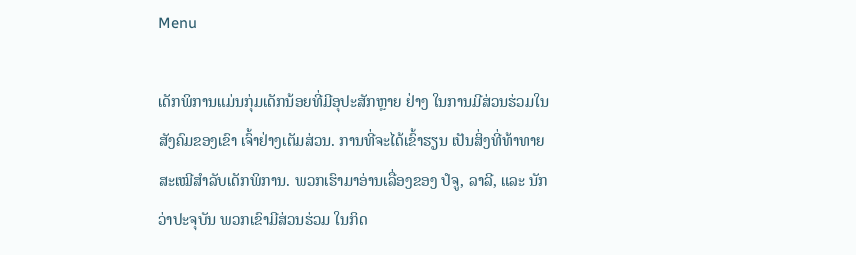Menu

ເດັກພິການແມ່ນກຸ່ມເດັກນ້ອຍທີ່ມີອຸປະສັກຫຼາຍ ຢ່າງ ໃນການມີສ່ວນຮ່ວມໃນສັງຄົມຂອງເຂົາ ເຈົ້າຢ່າງເຕັມສ່ວນ. ການທີ່ຈະໄດ້ເຂົ້າຮຽນ ເປັນສິ່ງທີ່ທ້າທາຍສະເໝີສຳລັບເດັກພິການ. ພວກເຮົາມາອ່ານເລື່ອງຂອງ ປໍຈູ, ລາລີ, ແລະ ນັກ ວ່າປະຈຸບັນ ພວກເຂົາມີສ່ວນຮ່ວມ ໃນກິດ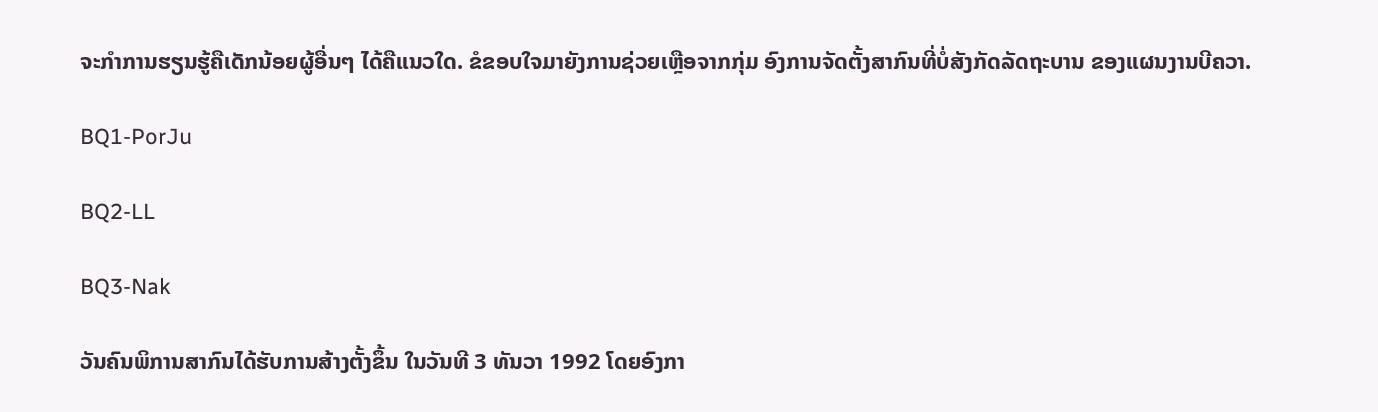ຈະກຳການຮຽນຮູ້ຄືເດັກນ້ອຍຜູ້ອື່ນໆ ໄດ້ຄືແນວໃດ. ຂໍຂອບໃຈມາຍັງການຊ່ວຍເຫຼືອຈາກກຸ່ມ ອົງການຈັດຕັ້ງສາກົນທີ່ບໍ່ສັງກັດລັດຖະບານ ຂອງແຜນງານບີຄວາ.

BQ1-PorJu

BQ2-LL

BQ3-Nak

ວັນຄົນພິການສາກົນໄດ້ຮັບການສ້າງຕັ້ງຂຶ້ນ ໃນວັນທີ 3 ທັນວາ 1992 ໂດຍອົງກາ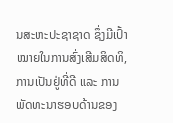ນສະຫະປະຊາຊາດ ຊຶ່ງມີເປົ້າໝາຍໃນການສົ່ງເສີມສິດທິ, ການເປັນຢູ່ທີ່ດີ ແລະ ການພັດທະນາຮອບດ້ານຂອງ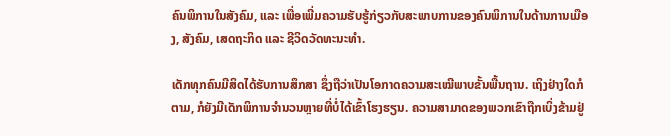ຄົນພິການໃນສັງຄົມ, ແລະ ເພື່ອເພີ່ມຄວາມຮັບຮູ້ກ່ຽວກັບສະພາບການຂອງຄົນພິການໃນດ້ານການເມືອງ, ສັງຄົມ, ເສດຖະກິດ ແລະ ຊີວິດວັດທະນະທຳ.

ເດັກທຸກຄົນມີສິດໄດ້ຮັບການສຶກສາ ຊຶ່ງຖືວ່າເປັນໂອກາດຄວາມສະເໝີພາບຂັ້ນພື້ນຖານ. ເຖິງຢ່າງໃດກໍຕາມ, ກໍຍັງມີເດັກພິການຈຳນວນຫຼາຍທີ່ບໍ່ໄດ້ເຂົ້າໂຮງຮຽນ. ຄວາມສາມາດຂອງພວກເຂົາຖືກເບິ່ງຂ້າມຢູ່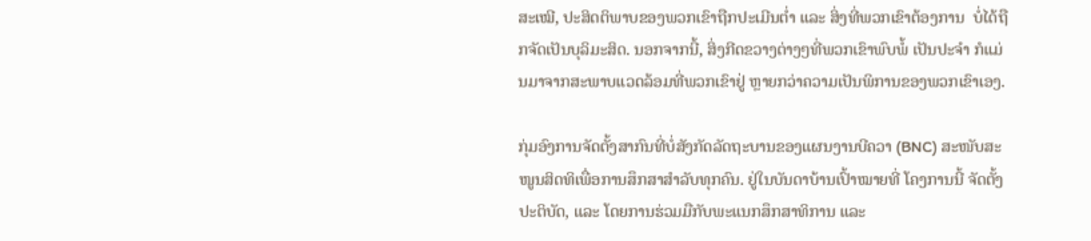ສະເໝີ, ປະສິດຕິພາບຂອງພວກເຂົາຖືກປະເມີນຕ່ຳ ແລະ ສິ່ງທີ່ພວກເຂົາຕ້ອງການ  ບໍ່ໄດ້ຖືກຈັດເປັນບຸລິມະສິດ. ນອກຈາກນີ້, ສິ່ງກີດຂວາງຕ່າງໆທີ່ພວກເຂົາພົບພໍ້ ເປັນປະຈຳ ກໍແມ່ນມາຈາກສະພາບແວດລ້ອມທີ່ພວກເຂົາຢູ່ ຫຼາຍກວ່າຄວາມເປັນພິການຂອງພວກເຂົາເອງ.

ກຸ່ມອົງການຈັດຕັ້ງສາກົນທີ່ບໍ່ສັງກັດລັດຖະບານຂອງແຜນງານບີຄວາ (BNC) ສະໜັບສະໜູນສິດທິເພື່ອການສຶກສາສຳລັບທຸກຄົນ. ຢູ່ໃນບັນດາບ້ານເປົ້າໝາຍທີ່ ໂຄງການນີ້ ຈັດຕັ້ງປະຕິບັດ, ແລະ ໂດຍການຮ່ວມມືກັບພະແນກສຶກສາທິການ ແລະ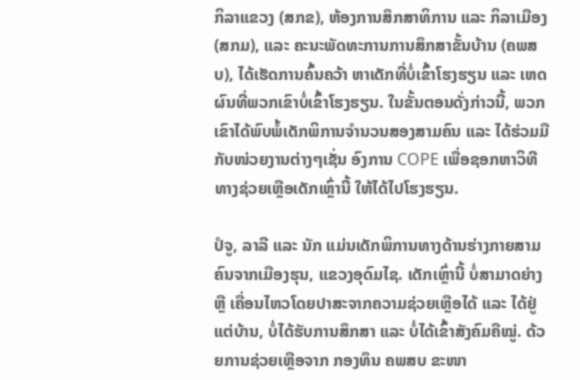ກິລາແຂວງ (ສກຂ), ຫ້ອງການສຶກສາທິການ ແລະ ກິລາເມືອງ (ສກມ), ແລະ ຄະນະພັດທະການການສຶກສາຂັ້ນບ້ານ (ຄພສບ), ໄດ້ເຮັດການຄົ້ນຄວ້າ ຫາເດັກທີ່ບໍ່ເຂົ້າໂຮງຮຽນ ແລະ ເຫດຜົນທີ່ພວກເຂົາບໍ່ເຂົ້າໂຮງຮຽນ. ໃນຂັ້ນຕອນດັ່ງກ່າວນີ້, ພວກເຂົາໄດ້ພົບພໍ້ເດັກພິການຈຳນວນສອງສາມຄົນ ແລະ ໄດ້ຮ່ວມມືກັບໜ່ວຍງານຕ່າງໆເຊັ່ນ ອົງການ COPE ເພື່ອຊອກຫາວິທີທາງຊ່ວຍເຫຼືອເດັກເຫຼົ່ານີ້ ໃຫ້ໄດ້ໄປໂຮງຮຽນ.

ປໍຈູ, ລາລີ ແລະ ນັກ ແມ່ນເດັກພິການທາງດ້ານຮ່າງກາຍສາມຄົນຈາກເມືອງຮຸນ, ແຂວງອຸດົມໄຊ. ເດັກເຫຼົ່ານີ້ ບໍ່ສາມາດຍ່າງ ຫຼື ເຄື່ອນໄຫວໂດຍປາສະຈາກຄວາມຊ່ວຍເຫຼືອໄດ້ ແລະ ໄດ້ຢູ່ແຕ່ບ້ານ, ບໍ່ໄດ້ຮັບການສຶກສາ ແລະ ບໍ່ໄດ້ເຂົ້າສັງຄົມຄືໝູ່. ດ້ວຍການຊ່ວຍເຫຼືອຈາກ ກອງທຶນ ຄພສບ ຂະໜາ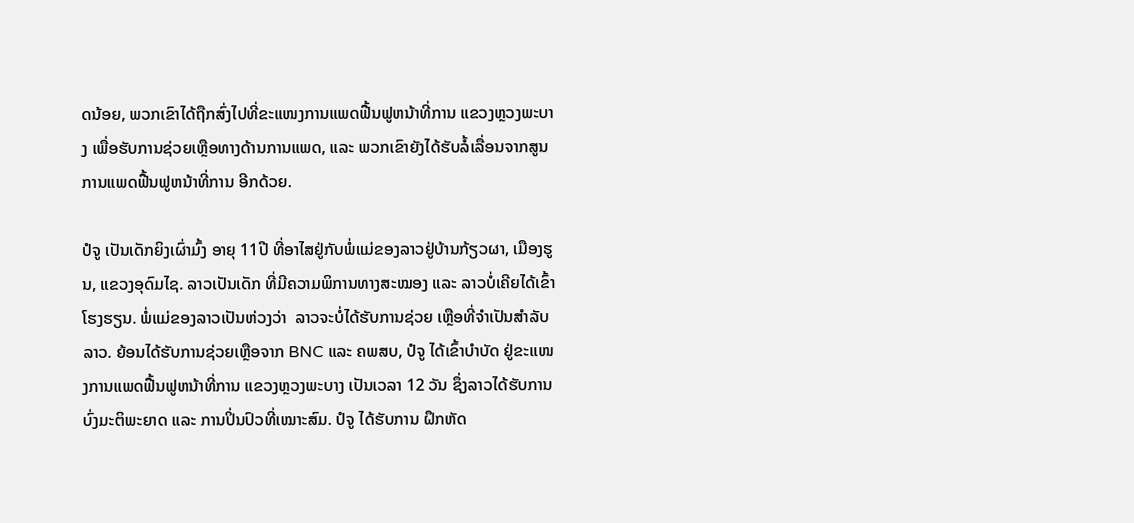ດນ້ອຍ, ພວກເຂົາໄດ້ຖືກສົ່ງໄປທີ່ຂະແໜງການແພດຟື້ນຟູຫນ້າທີ່ການ ແຂວງຫຼວງພະບາງ ເພື່ອຮັບການຊ່ວຍເຫຼືອທາງດ້ານການແພດ, ແລະ ພວກເຂົາຍັງໄດ້ຮັບລໍ້ເລື່ອນຈາກສູນການແພດຟື້ນຟູຫນ້າທີ່ການ ອີກດ້ວຍ.

ປໍຈູ ເປັນເດັກຍິງເຜົ່າມົ້ງ ອາຍຸ 11ປີ ທີ່ອາໄສຢູ່ກັບພໍ່ແມ່ຂອງລາວຢູ່ບ້ານກ້ຽວຜາ, ເມືອງຮູນ, ແຂວງອຸດົມໄຊ. ລາວເປັນເດັກ ທີ່ມີຄວາມພິການທາງສະໝອງ ແລະ ລາວບໍ່ເຄີຍໄດ້ເຂົ້າໂຮງຮຽນ. ພໍ່ແມ່ຂອງລາວເປັນຫ່ວງວ່າ  ລາວຈະບໍ່ໄດ້ຮັບການຊ່ວຍ ເຫຼືອທີ່ຈໍາເປັນສໍາລັບລາວ. ຍ້ອນໄດ້ຮັບການຊ່ວຍເຫຼືອຈາກ BNC ແລະ ຄພສບ, ປໍຈູ ໄດ້ເຂົ້າບຳບັດ ຢູ່ຂະແໜງການແພດຟື້ນຟູຫນ້າທີ່ການ ແຂວງຫຼວງພະບາງ ເປັນເວລາ 12 ວັນ ຊຶ່ງລາວໄດ້ຮັບການບົ່ງມະຕິພະຍາດ ແລະ ການປິ່ນປົວທີ່ເໝາະສົມ. ປໍຈູ ໄດ້ຮັບການ ຝຶກຫັດ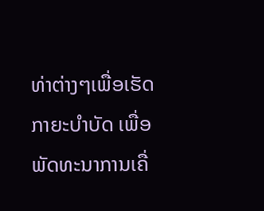ທ່າຕ່າງໆເພື່ອເຮັດກາຍະບຳບັດ ເພື່ອພັດທະນາການເຄື່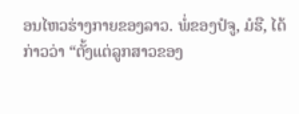ອນໄຫວຮ່າງກາຍຂອງລາວ. ພໍ່ຂອງປໍຈູ, ມໍຮື, ໄດ້ກ່າວວ່າ “ຕັ້ງແຕ່ລູກສາວຂອງ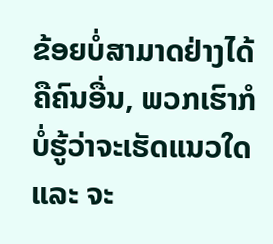ຂ້ອຍບໍ່ສາມາດຢ່າງໄດ້ຄືຄົນອື່ນ, ພວກເຮົາກໍບໍ່ຮູ້ວ່າຈະເຮັດແນວໃດ ແລະ ຈະ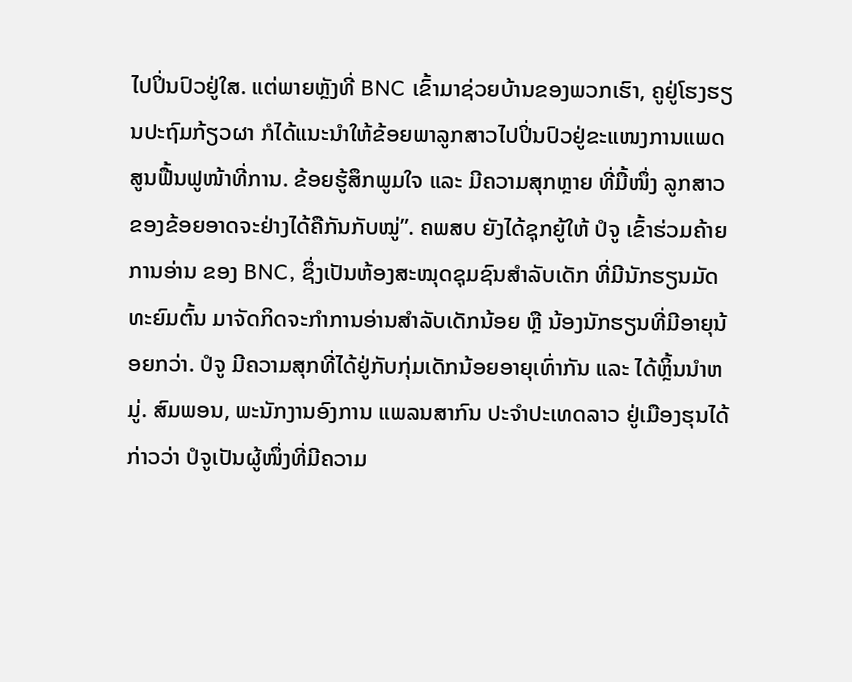ໄປປິ່ນປົວຢູ່ໃສ. ແຕ່ພາຍຫຼັງທີ່ BNC ເຂົ້າມາຊ່ວຍບ້ານຂອງພວກເຮົາ, ຄູຢູ່ໂຮງຮຽນປະຖົມກ້ຽວຜາ ກໍໄດ້ແນະນຳໃຫ້ຂ້ອຍພາລູກສາວໄປປິ່ນປົວຢູ່ຂະແໜງການແພດສູນຟື້ນຟູໜ້າທີ່ການ. ຂ້ອຍຮູ້ສຶກພູມໃຈ ແລະ ມີຄວາມສຸກຫຼາຍ ທີ່ມື້ໜຶ່ງ ລູກສາວຂອງຂ້ອຍອາດຈະຢ່າງໄດ້ຄືກັນກັບໝູ່”. ຄພສບ ຍັງໄດ້ຊຸກຍູ້ໃຫ້ ປໍຈູ ເຂົ້າຮ່ວມຄ້າຍການອ່ານ ຂອງ BNC, ຊຶ່ງເປັນຫ້ອງສະໝຸດຊຸມຊົນສຳລັບເດັກ ທີ່ມີນັກຮຽນມັດທະຍົມຕົ້ນ ມາຈັດກິດຈະກຳການອ່ານສຳລັບເດັກນ້ອຍ ຫຼື ນ້ອງນັກຮຽນທີ່ມີອາຍຸນ້ອຍກວ່າ. ປໍຈູ ມີຄວາມສຸກທີ່ໄດ້ຢູ່ກັບກຸ່ມເດັກນ້ອຍອາຍຸເທົ່າກັນ ແລະ ໄດ້ຫຼິ້ນນຳຫມູ່. ສົມພອນ, ພະນັກງານອົງການ ແພລນສາກົນ ປະຈຳປະເທດລາວ ຢູ່ເມືອງຮຸນໄດ້ ກ່າວວ່າ ປໍຈູເປັນຜູ້ໜຶ່ງທີ່ມີຄວາມ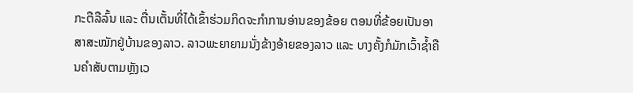ກະຕືລືລົ້ນ ແລະ ຕື່ນເຕັ້ນທີ່ໄດ້ເຂົ້າຮ່ວມກິດຈະກຳການອ່ານຂອງຂ້ອຍ ຕອນທີ່ຂ້ອຍເປັນອາສາສະໝັກຢູ່ບ້ານຂອງລາວ. ລາວພະຍາຍາມນັ່ງຂ້າງອ້າຍຂອງລາວ ແລະ ບາງຄັ້ງກໍມັກເວົ້າຊໍ້າຄືນຄຳສັບຕາມຫຼັງເວ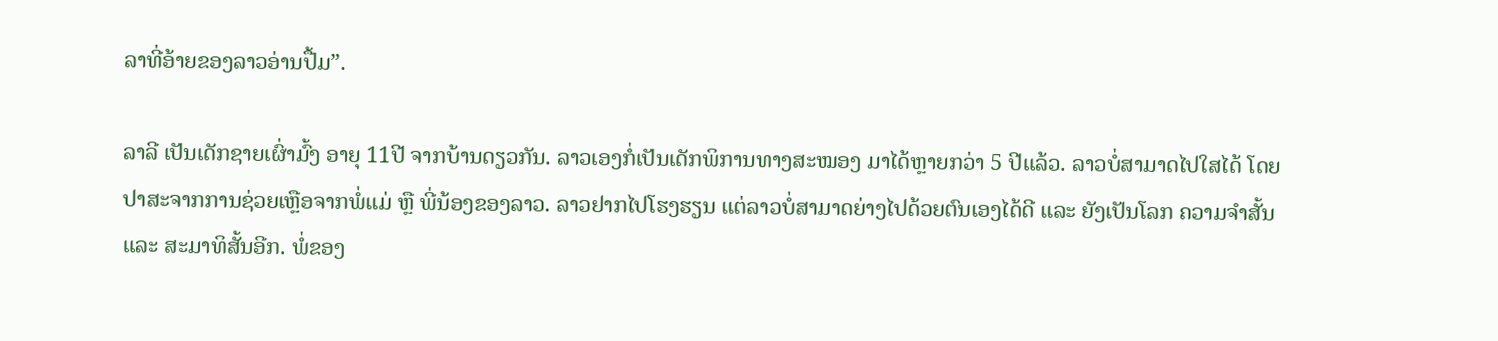ລາທີ່ອ້າຍຂອງລາວອ່ານປື້ມ”.

ລາລີ ເປັນເດັກຊາຍເຜົ່າມົ້ງ ອາຍຸ 11ປີ ຈາກບ້ານດຽວກັນ. ລາວເອງກໍ່ເປັນເດັກພິການທາງສະໝອງ ມາໄດ້ຫຼາຍກວ່າ 5 ປີແລ້ວ. ລາວບໍ່ສາມາດໄປໃສໄດ້ ໂດຍປາສະຈາກການຊ່ວຍເຫຼືອຈາກພໍ່ແມ່ ຫຼື ພີ່ນ້ອງຂອງລາວ. ລາວຢາກໄປໂຮງຮຽນ ແຕ່ລາວບໍ່ສາມາດຍ່າງໄປດ້ວຍຕົນເອງໄດ້ດີ ແລະ ຍັງເປັນໂລກ ຄວາມຈຳສັ້ນ ແລະ ສະມາທິສັ້ນອີກ. ພໍ່ຂອງ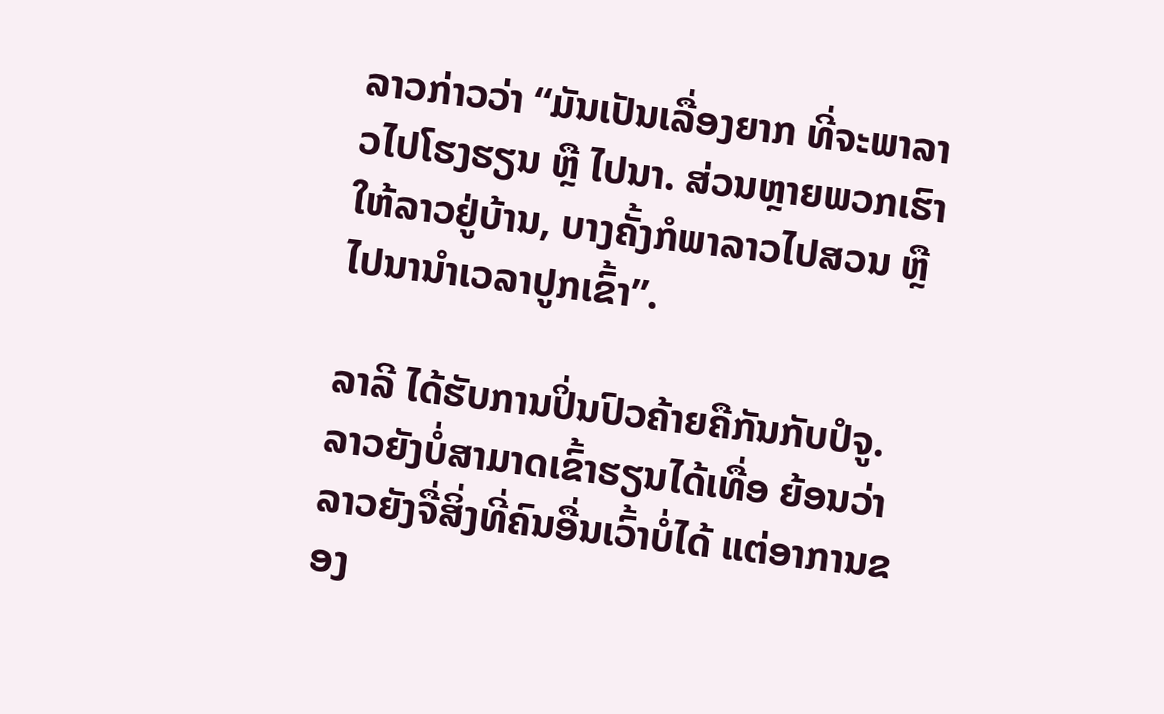ລາວກ່າວວ່າ “ມັນເປັນເລື່ອງຍາກ ທີ່ຈະພາລາວໄປໂຮງຮຽນ ຫຼື ໄປນາ. ສ່ວນຫຼາຍພວກເຮົາໃຫ້ລາວຢູ່ບ້ານ, ບາງຄັ້ງກໍພາລາວໄປສວນ ຫຼື ໄປນານຳເວລາປູກເຂົ້າ”.

ລາລີ ໄດ້ຮັບການປິ່ນປົວຄ້າຍຄືກັນກັບປໍຈູ. ລາວຍັງບໍ່ສາມາດເຂົ້າຮຽນໄດ້ເທື່ອ ຍ້ອນວ່າ ລາວຍັງຈື່ສິ່ງທີ່ຄົນອື່ນເວົ້າບໍ່ໄດ້ ແຕ່ອາການຂອງ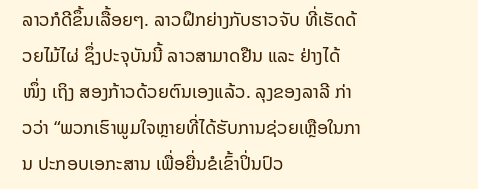ລາວກໍດີຂຶ້ນເລື້ອຍໆ. ລາວຝຶກຍ່າງກັບຮາວຈັບ ທີ່ເຮັດດ້ວຍໄມ້ໄຜ່ ຊຶ່ງປະຈຸບັນນີ້ ລາວສາມາດຢືນ ແລະ ຢ່າງໄດ້ ໜຶ່ງ ເຖິງ ສອງກ້າວດ້ວຍຕົນເອງແລ້ວ. ລຸງຂອງລາລີ ກ່າວວ່າ “ພວກເຮົາພູມໃຈຫຼາຍທີ່ໄດ້ຮັບການຊ່ວຍເຫຼືອໃນການ ປະກອບເອກະສານ ເພື່ອຍື່ນຂໍເຂົ້າປິ່ນປົວ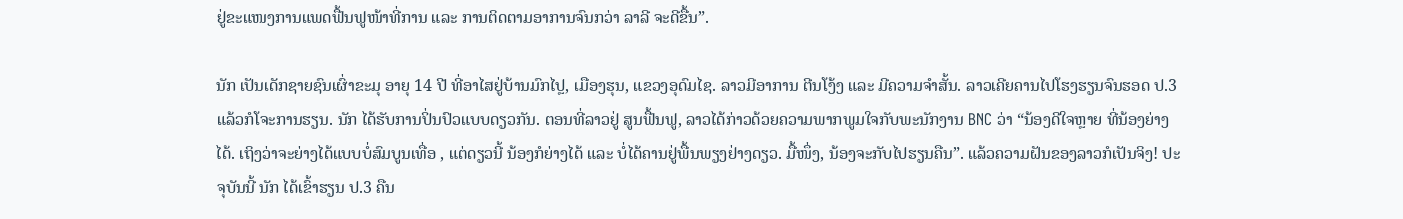ຢູ່ຂະແໜງການແພດຟື້ນຟູໜ້າທີ່ການ ແລະ ການຕິດຕາມອາການຈົນກວ່າ ລາລີ ຈະດີຂື້ນ”.

ນັກ ເປັນເດັກຊາຍຊົນເຜົ່າຂະມຸ ອາຍຸ 14 ປີ ທີ່ອາໄສຢູ່ບ້ານມົກໄປຼ, ເມືອງຮຸນ, ແຂວງອຸດົມໄຊ. ລາວມີອາການ ຕີນໂງ້ງ ແລະ ມີຄວາມຈຳສັ້ນ. ລາວເຄີຍຄານໄປໂຮງຮຽນຈົນຮອດ ປ.3 ແລ້ວກໍໂຈະການຮຽນ. ນັກ ໄດ້ຮັບການປິ່ນປົວແບບດຽວກັນ. ຕອນທີ່ລາວຢູ່ ສູນຟື້ນຟູ, ລາວໄດ້ກ່າວດ້ວຍຄວາມພາກພູມໃຈກັບພະນັກງານ BNC ວ່າ “ນ້ອງດີໃຈຫຼາຍ ທີ່ນ້ອງຍ່າງໄດ້. ເຖິງວ່າຈະຍ່າງໄດ້ແບບບໍ່ສົມບູນເທື່ອ , ແຕ່ດຽວນີ້ ນ້ອງກໍຍ່າງໄດ້ ແລະ ບໍ່ໄດ້ຄານຢູ່ພື້ນພຽງຢ່າງດຽວ. ມື້ໜຶ່ງ, ນ້ອງຈະກັບໄປຮຽນຄືນ”. ແລ້ວຄວາມຝັນຂອງລາວກໍເປັນຈິງ! ປະຈຸບັນນີ້ ນັກ ໄດ້ເຂົ້າຮຽນ ປ.3 ຄືນ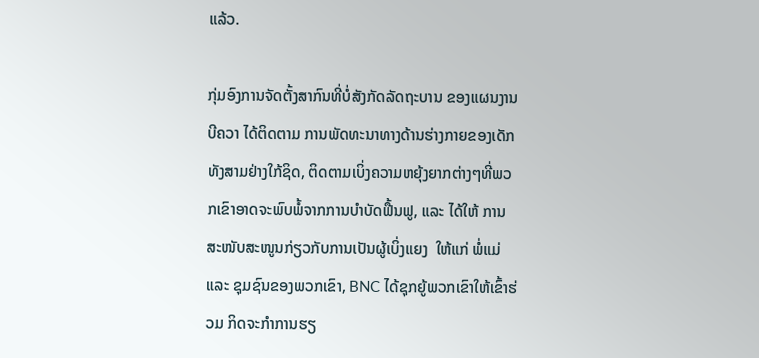ແລ້ວ.

ກຸ່ມອົງການຈັດຕັ້ງສາກົນທີ່ບໍ່ສັງກັດລັດຖະບານ ຂອງແຜນງານ ບີຄວາ ໄດ້ຕິດຕາມ ການພັດທະນາທາງດ້ານຮ່າງກາຍຂອງເດັກທັງສາມຢ່າງໃກ້ຊິດ, ຕິດຕາມເບິ່ງຄວາມຫຍຸ້ງຍາກຕ່າງໆທີ່ພວກເຂົາອາດຈະພົບພໍ້ຈາກການບຳບັດຟື້ນຟູ, ແລະ ໄດ້ໃຫ້ ການສະໜັບສະໜູນກ່ຽວກັບການເປັນຜູ້ເບິ່ງແຍງ  ໃຫ້ແກ່ ພໍ່ແມ່ ແລະ ຊຸມຊົນຂອງພວກເຂົາ, BNC ໄດ້ຊຸກຍູ້ພວກເຂົາໃຫ້ເຂົ້າຮ່ວມ ກິດຈະກຳການຮຽ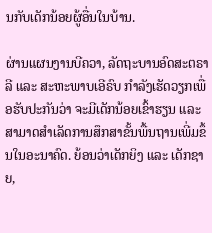ນກັບເດັກນ້ອຍຜູ້ອື່ນໃນບ້ານ.

ຜ່ານແຜນງານບີຄວາ, ລັດຖະບານອົດສະຕຣາລີ ແລະ ສະຫະພາບເອີຣົບ ກຳລັງເຮັດວຽກເພື່ອຮັບປະກັນວ່າ ຈະມີເດັກນ້ອຍເຂົ້າຮຽນ ແລະ ສາມາດສຳເລັດການສຶກສາຂັ້ນພື້ນຖານເພີ່ມຂຶ້ນໃນອະນາຄົດ. ຍ້ອນວ່າເດັກຍິງ ແລະ ເດັກຊາຍ,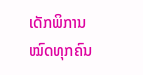ເດັກພິການໝົດທຸກຄົນ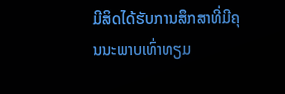ມີສິດໄດ້ຮັບການສຶກສາທີ່ມີຄຸນນະພາບເທົ່າທຽມ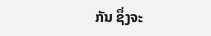ກັນ ຊຶ່ງຈະ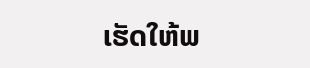ເຮັດໃຫ້ພ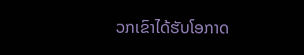ວກເຂົາໄດ້ຮັບໂອກາດ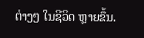ຕ່າງໆ ໃນຊີວິດ ຫຼາຍຂຶ້ນ.